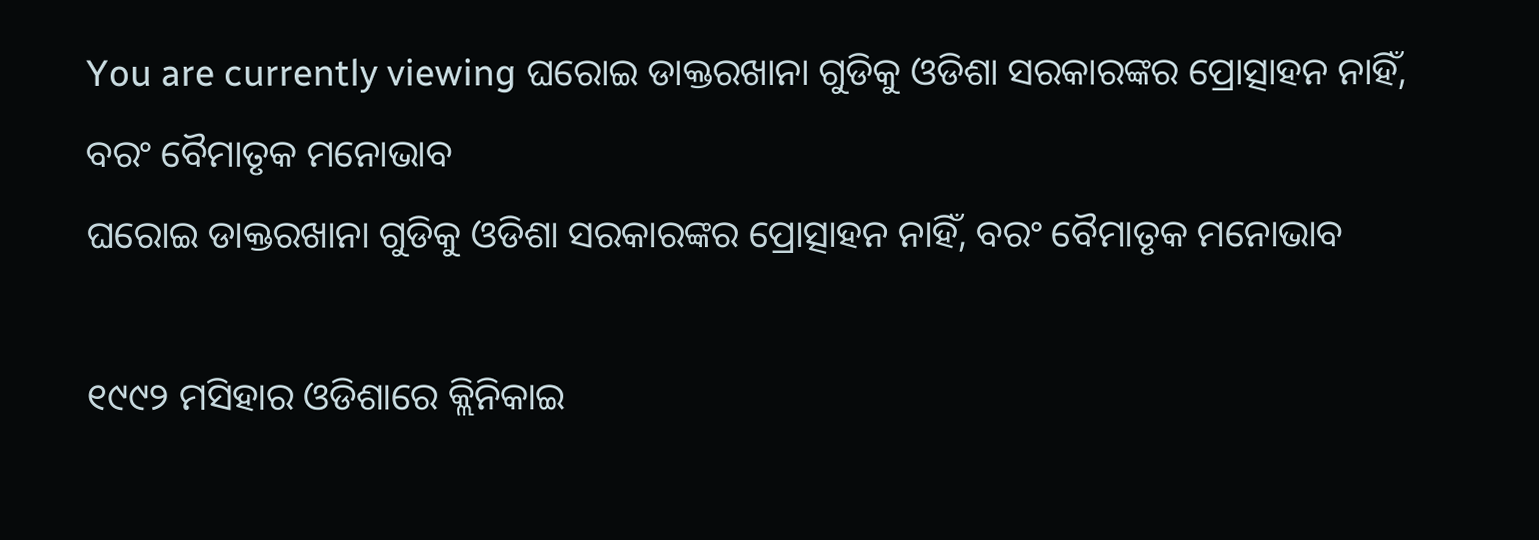You are currently viewing ଘରୋଇ ଡାକ୍ତରଖାନା ଗୁଡିକୁ ଓଡିଶା ସରକାରଙ୍କର ପ୍ରୋତ୍ସାହନ ନାହିଁ, ବରଂ ବୈମାତୃକ ମନୋଭାବ
ଘରୋଇ ଡାକ୍ତରଖାନା ଗୁଡିକୁ ଓଡିଶା ସରକାରଙ୍କର ପ୍ରୋତ୍ସାହନ ନାହିଁ, ବରଂ ବୈମାତୃକ ମନୋଭାବ

୧୯୯୨ ମସିହାର ଓଡିଶାରେ କ୍ଲିନିକାଇ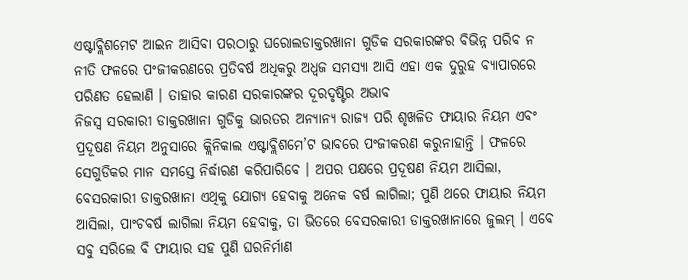ଏଷ୍ଟାବ୍ଲିଶମେଟ ଆଇନ ଆସିବା ପରଠାରୁ ଘରୋଲଡାକ୍ତରଖାନା ଗୁଡିକ ସରକାରଙ୍କର ବିଭିନ୍ନ ପରିବ ନ ନୀତି ଫଳରେ ପଂଜୀକରଣରେ ପ୍ରତିବର୍ଷ ଅଧିକରୁ ଅଧ୍ବଜ ସମସ୍ୟା ଆସି ଏହା ଏକ ଦୁରୁହ ବ୍ୟାପାରରେ ପରିଣତ ହେଲାଣି । ତାହାର କାରଣ ସରକାରଙ୍କର ଦୂରଦୃଷ୍ଟିର ଅଭାବ
ନିଜସ୍ୱ ସରକାରୀ ଡାକ୍ତରଖାନା ଗୁଡିକୁ ଭାରତର ଅନ୍ୟାନ୍ୟ ରାଜ୍ୟ ପରି ଶୃଖଳିତ ଫାୟାର ନିୟମ ଏବଂ ପ୍ରଦୂଷଣ ନିୟମ ଅନୁସାରେ କ୍ଲିନିକାଲ ଏଷ୍ଟାବ୍ଲିଶମେ’ଟ ଭାବରେ ପଂଜୀକରଣ କରୁନାହାନ୍ତି । ଫଳରେ ସେଗୁଡିକର ମାନ ସମସ୍ତେ ନିର୍ଦ୍ଧାରଣ କରିପାରିବେ । ଅପର ପକ୍ଷରେ ପ୍ରଦୂଷଣ ନିୟମ ଆସିଲା, ବେସରକାରୀ ଡାକ୍ତରଖାନା ଏଥିକୁ ଯୋଗ୍ୟ ହେବାକୁ ଅନେକ ବର୍ଷ ଲାଗିଲା; ପୁଣି ଥରେ ଫାୟାର ନିୟମ ଆସିଲା, ପାଂଚବର୍ଷ ଲାଗିଲା ନିୟମ ହେବାକୁ, ତା ଭିତରେ ବେସରକାରୀ ଡାକ୍ତରଖାନାରେ ଜୁଲମ୍ । ଏବେ ସବୁ ସରିଲେ ବି ଫାୟାର ସହ ପୁଣି ଘରନିର୍ମାଣ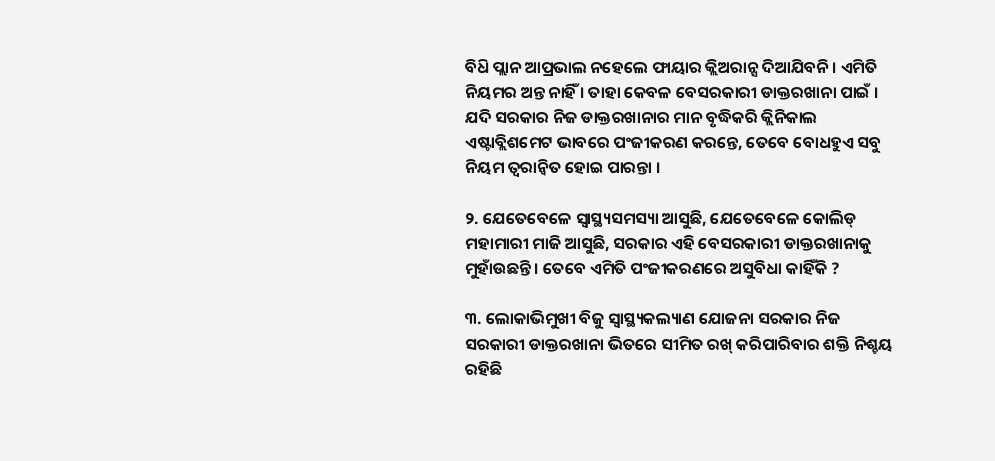ବିଧ‌ି ପ୍ଲାନ ଆପ୍ରଭାଲ ନହେଲେ ଫାୟାର କ୍ଲିଅରାନ୍ସ ଦିଆଯିବନି । ଏମିତି ନିୟମର ଅନ୍ତ ନାହିଁ । ତାହା କେବଳ ବେସରକାରୀ ଡାକ୍ତରଖାନା ପାଇଁ । ଯଦି ସରକାର ନିଜ ଡାକ୍ତରଖାନାର ମାନ ବୃଦ୍ଧିକରି କ୍ଲିନିକାଲ ଏଷ୍ଟାବ୍ଲିଶମେଟ ଭାବରେ ପଂଜୀକରଣ କରନ୍ତେ, ତେବେ ବୋଧହୁଏ ସବୁ ନିୟମ ତ୍ବରାନ୍ବିତ ହୋଇ ପାରନ୍ତା ।

୨. ଯେତେବେଳେ ସ୍ଵାସ୍ଥ୍ୟସମସ୍ୟା ଆସୁଛି, ଯେତେବେଳେ କୋଲିଡ୍ ମହାମାରୀ ମାଜି ଆସୁଛି, ସରକାର ଏହି ବେସରକାରୀ ଡାକ୍ତରଖାନାକୁ ମୁହାଁଉଛନ୍ତି । ତେବେ ଏମିତି ପଂଜୀକରଣରେ ଅସୁବିଧା କାହିଁକି ?

୩. ଲୋକାଭିମୁଖୀ ବିଜୁ ସ୍ୱାସ୍ଥ୍ୟକଲ୍ୟାଣ ଯୋଜନା ସରକାର ନିଜ ସରକାରୀ ଡାକ୍ତରଖାନା ଭିତରେ ସୀମିତ ରଖ୍ କରିପାରିବାର ଶକ୍ତି ନିଶ୍ଚୟ ରହିଛି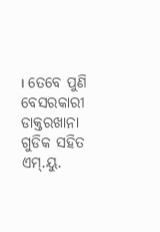। ତେବେ ପୁଣି ବେସରକାରୀ ଡାକ୍ତରଖାନା ଗୁଡିକ ସହିତ ଏମ୍.ୟୁ.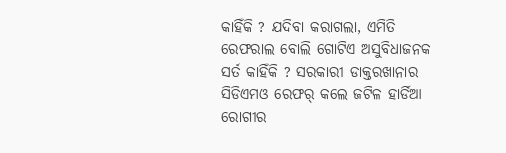କାହିଁକି ? ଯଦିବା କରାଗଲା, ଏମିତି ରେଫରାଲ ବୋଲି ଗୋଟିଏ ଅସୁବିଧାଜନକ ସର୍ତ କାହିଁକି ? ସରକାରୀ ଡାକ୍ତରଖାନାର ସିଡିଏମଓ ରେଫର୍ କଲେ ଜଟିଳ ହାର୍ଡିଆ ରୋଗୀର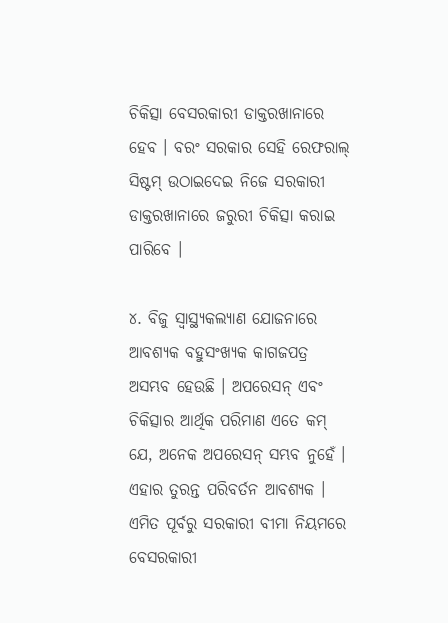ଚିକିତ୍ସା ବେସରକାରୀ ଡାକ୍ତରଖାନାରେ ହେବ । ବରଂ ସରକାର ସେହି ରେଫରାଲ୍ ସିଷ୍ଟମ୍ ଉଠାଇଦେଇ ନିଜେ ସରକାରୀ ଡାକ୍ତରଖାନାରେ ଜରୁରୀ ଚିକିତ୍ସା କରାଇ ପାରିବେ ।

୪. ବିଜୁ ସ୍ୱାସ୍ଥ୍ୟକଲ୍ୟାଣ ଯୋଜନାରେ ଆବଶ୍ୟକ ବହୁସଂଖ୍ୟକ କାଗଜପତ୍ର ଅସମ୍ଭବ ହେଉଛି । ଅପରେସନ୍ ଏବଂ ଚିକିତ୍ସାର ଆର୍ଥିକ ପରିମାଣ ଏତେ କମ୍ ଯେ, ଅନେକ ଅପରେସନ୍ ସମ୍ଭବ ନୁହେଁ । ଏହାର ତୁରନ୍ତ ପରିବର୍ତନ ଆବଶ୍ୟକ । ଏମିତ ପୂର୍ବରୁ ସରକାରୀ ବୀମା ନିୟମରେ ବେସରକାରୀ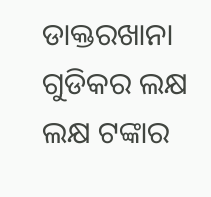ଡାକ୍ତରଖାନା ଗୁଡିକର ଲକ୍ଷ ଲକ୍ଷ ଟଙ୍କାର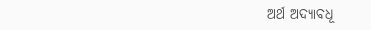ଅର୍ଥ ଅଦ୍ୟାବଧୂ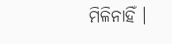ମିଳିନାହିଁ ।